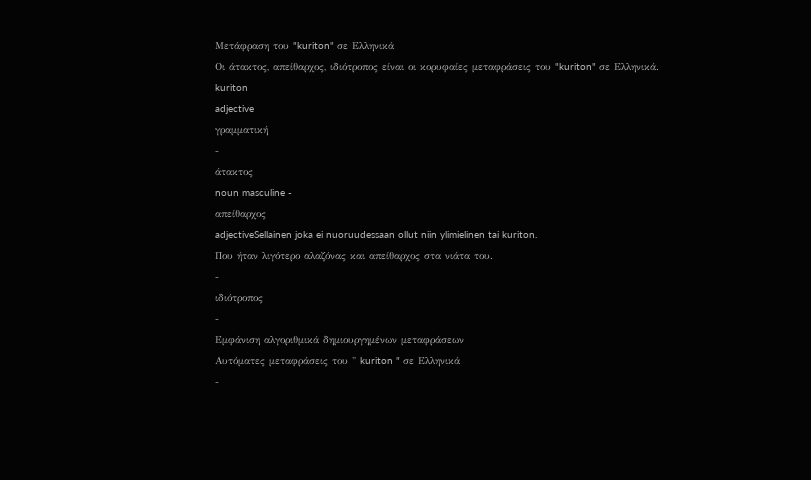Μετάφραση του "kuriton" σε Ελληνικά
Οι άτακτος, απείθαρχος, ιδιότροπος είναι οι κορυφαίες μεταφράσεις του "kuriton" σε Ελληνικά.
kuriton
adjective
γραμματική
-
άτακτος
noun masculine -
απείθαρχος
adjectiveSellainen joka ei nuoruudessaan ollut niin ylimielinen tai kuriton.
Που ήταν λιγότερο αλαζόνας και απείθαρχος στα νιάτα του.
-
ιδιότροπος
-
Εμφάνιση αλγοριθμικά δημιουργημένων μεταφράσεων
Αυτόματες μεταφράσεις του " kuriton " σε Ελληνικά
-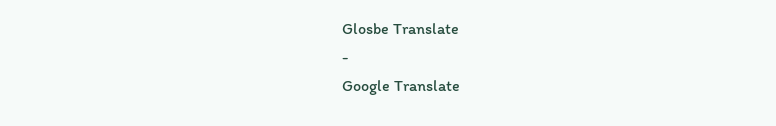Glosbe Translate
-
Google Translate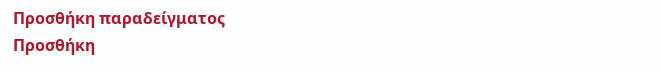Προσθήκη παραδείγματος
Προσθήκη